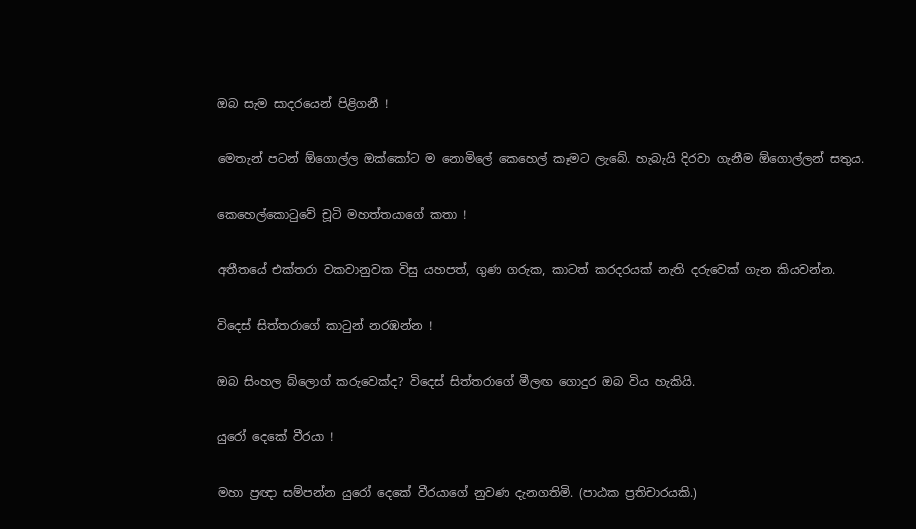ඔබ සැම සාදරයෙන් පිළිගනී !

මෙතැන් පටන් ඕගොල්ල ඔක්කෝට ම නොමිලේ කෙහෙල් කෑමට ලැබේ. හැබැයි දිරවා ගැනීම ඕගොල්ලන් සතුය.

කෙහෙල්කොටුවේ චූටි මහත්තයාගේ කතා !

අතීතයේ එක්තරා වකවානුවක විසු යහපත්, ගුණ ගරුක, කාටත් කරදරයක් නැති දරුවෙක් ගැන කියවන්න.

විදෙස් සිත්තරාගේ කාටුන් නරඹන්න !

ඔබ සිංහල බ්ලොග් කරුවෙක්ද? විදෙස් සිත්තරාගේ මීලඟ ගොදුර ඔබ විය හැකියි.

යුරෝ දෙකේ වීරයා !

මහා ප්‍රඥා සම්පන්න යුරෝ දෙකේ වීරයාගේ නුවණ දැනගතිමි. (පාඨක ප්‍රතිචාරයකි.)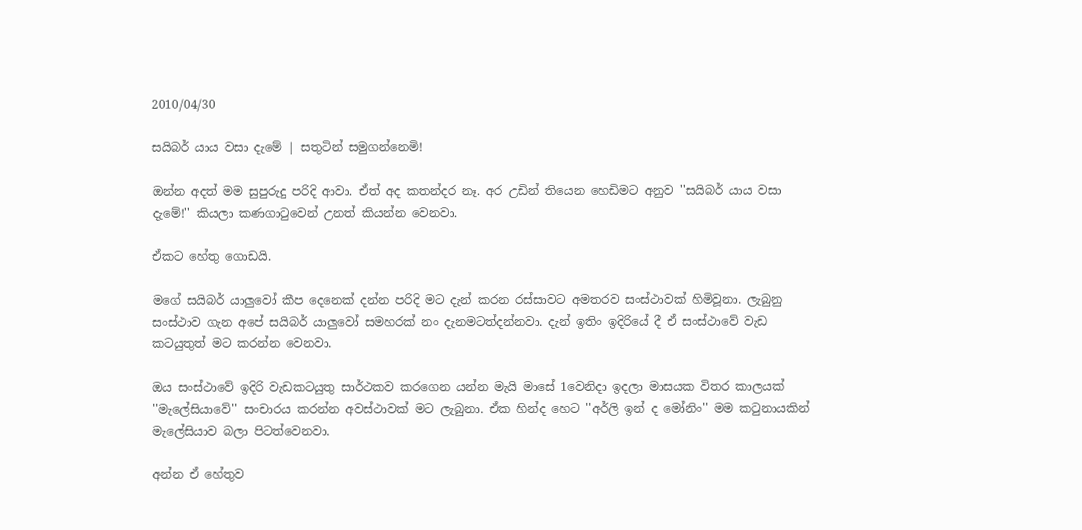2010/04/30

සයිබර් යාය වසා දැමේ | සතුටින් සමුගන්නෙමි!

ඔන්න අදත් මම සුපුරුදු පරිදි ආවා. ඒත් අද කතන්දර නෑ. අර උඩින් තියෙන හෙඩිමට අනුව ''සයිබර් යාය වසා දැමේ!'' කියලා කණගාටුවෙන් උනත් කියන්න වෙනවා.

ඒකට හේතු ගොඩයි.

මගේ සයිබර් යාලුවෝ කීප දෙනෙක් දන්න පරිදි මට දැන් කරන රස්සාවට අමතරව සංස්ථාවක් හිමිවූනා. ලැබුනු සංස්ථාව ගැන අපේ සයිබර් යාලුවෝ සමහරක් නං දැනමටත්දන්නවා. දැන් ඉතිං ඉදිරියේ දී ඒ සංස්ථාවේ වැඩ කටයුතුත් මට කරන්න වෙනවා.

ඔය සංස්ථාවේ ඉදිරි වැඩකටයුතු සාර්ථකව කරගෙන යන්න මැයි මාසේ 1වෙනිදා ඉදලා මාසයක විතර කාලයක් ''මැලේසියාවේ'' සංචාරය කරන්න අවස්ථාවක් මට ලැබුනා. ඒක හින්ද හෙට ''අර්ලි ඉන් ද මෝනිං'' මම කටුනායකින් මැලේසියාව බලා පිටත්වෙනවා.

අන්න ඒ හේතුව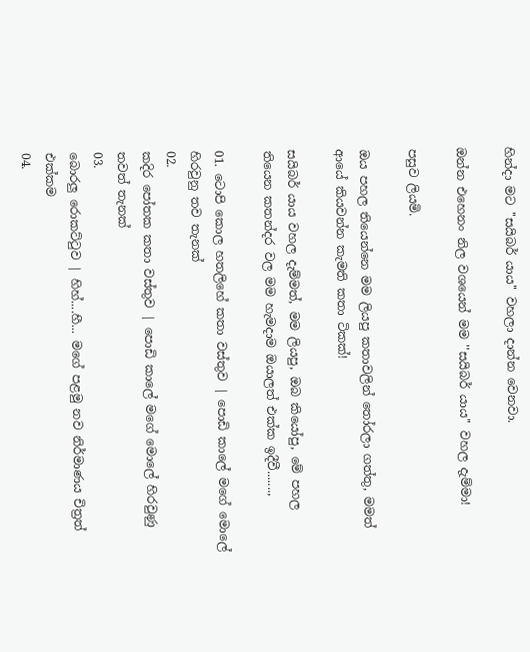හින්දා මට ''සයිබර් යාය'' වහලා දාන්න වෙනවා.

ඔන්න එහෙනං නිල වශයෙන් මම ''සයිබර් යාය'' වහල දැම්මා!

පසුව ලියමි.

ඔය පහල තියෙන්නෙ මම ලියපු කතාවලින් තෝරලා ගත්තු, මමත් ආයේ කියවන්න කැමති කතා ටිකක්!

සයිබර් යාය වහල දැම්මත්, මම ලියපු, ඔබ කියෝපු, මේ පහල තියෙන කතන්දර වල මම හැමදාම ඔයාලත් එක්ක ඉදීවී.......,

01. ටොපි කොල හතලිහේ කතා වස්තුව | පොඩි කාලේ මගේ මොලේ හිරවුනු තව තැනක්
02.
කදිර පෝතක කතා වස්තුව | පොඩි කාලේ මගේ මොලේ හිරවුණු තවත් තැනක්
03.
බොරලු රොකට්ටුව | හිහ්....හී... මගේ පළමු නව නිර්මාණය චිත්‍රත් එක්කම
04.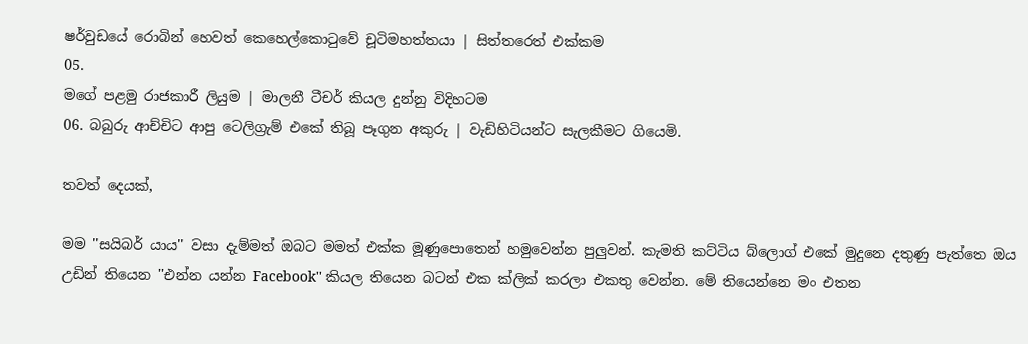ෂර්වුඩයේ රොබින් හෙවත් කෙහෙල්කොටුවේ චූටිමහත්තයා | සිත්තරෙත් එක්කම
05.
මගේ පළමු රාජකාරී ලියුම | මාලනී ටීචර් කියල දුන්නු විදිහටම
06. බබුරු ආච්චිට ආපු ටෙලිග්‍රැම් එකේ තිබූ පෑගුන අකුරු | වැඩිහිටියන්ට සැලකීමට ගියෙමි.

තවත් දෙයක්,

මම ''සයිබර් යාය'' වසා දැම්මත් ඔබට මමත් එක්ක මූණුපොතෙන් හමුවෙන්න පුලුවන්. කැමති කට්ටිය බ්ලොග් එකේ මුදුනෙ දතුණු පැත්තෙ ඔය උඩින් තියෙන ''එන්න යන්න Facebook'' කියල තියෙන බටන් එක ක්ලික් කරලා එකතු වෙන්න. මේ තියෙන්නෙ මං එතන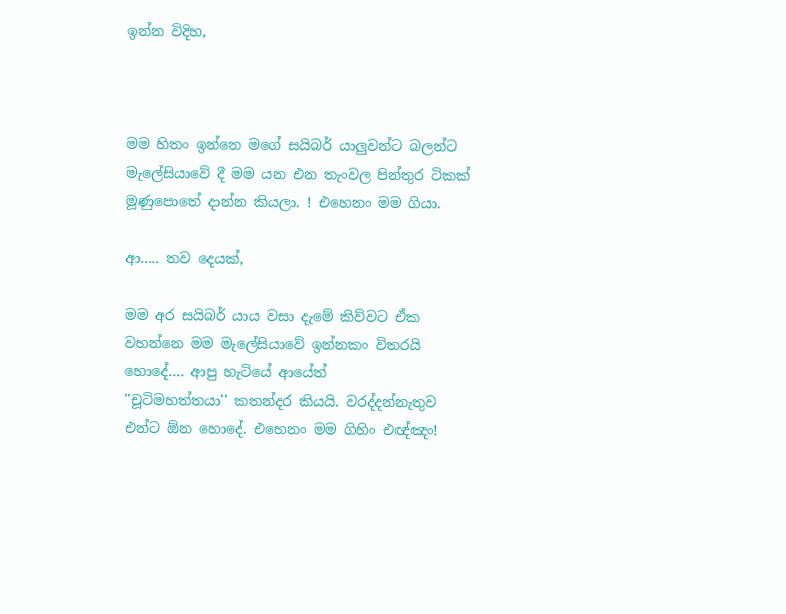ඉන්න විදිහ,



මම හිතං ඉන්නෙ මගේ සයිබර් යාලුවන්ට බලන්ට මැලේසියාවේ දී මම යන එන තැංවල පින්තුර ටිකක් මූණුපොතේ දාන්න කියලා. ! එහෙනං මම ගියා.

ආ..... තව දෙයක්,

මම අර සයිබර් යාය වසා දැමේ කිව්වට ඒක වහන්නෙ මම මැලේසියාවේ ඉන්නකං විතරයි හොදේ.... ආපු හැටියේ ආයේත්
''චූටිමහත්තයා'' කතන්දර කියයි. වරද්දන්නැතුව එන්ට ඕන හොදේ. එහෙනං මම ගිහිං එඥ්ඤං!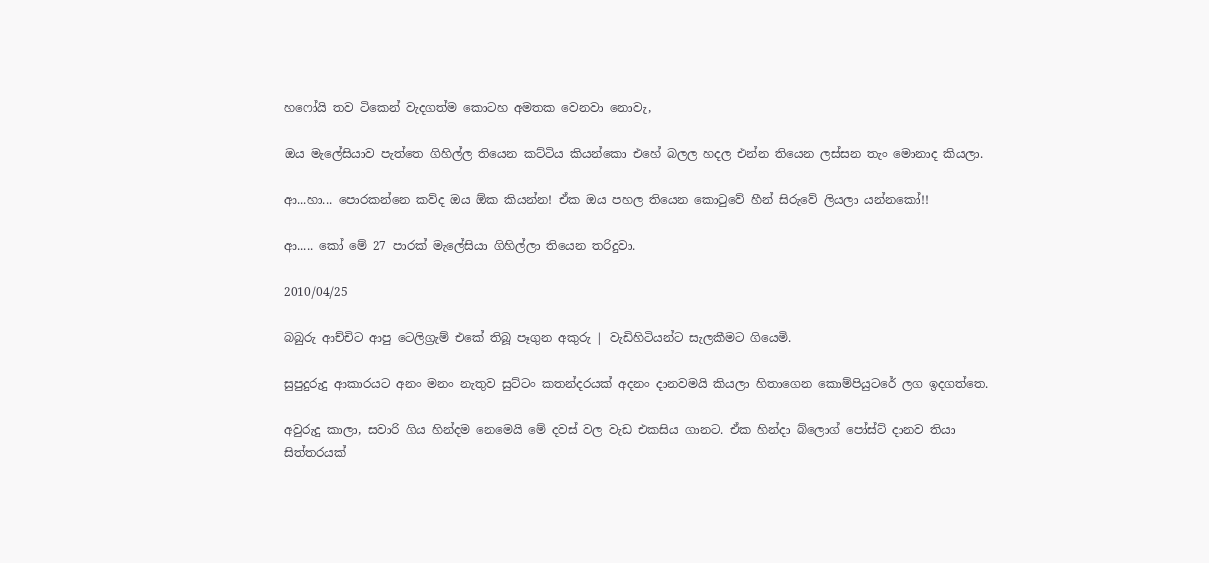හෆෝයි තව ටිකෙන් වැදගත්ම කොටහ අමතක වෙනවා නොවැ,

ඔය මැලේසියාව පැත්තෙ ගිහිල්ල තියෙන කට්ටිය කියන්කො එහේ බලල හදල එන්න තියෙන ලස්සන තැං මොනාද කියලා.

ආ...හා... පොරකන්නෙ කව්ද ඔය ඕක කියන්න! ඒක ඔය පහල තියෙන කොටුවේ හීන් සිරුවේ ලියලා යන්නකෝ!!

ආ..... කෝ මේ 27 පාරක් මැලේසියා ගිහිල්ලා තියෙන තරිදුවා.

2010/04/25

බබුරු ආච්චිට ආපු ටෙලිග්‍රැම් එකේ තිබූ පෑගුන අකුරු | වැඩිහිටියන්ට සැලකීමට ගියෙමි.

සුපුදුරුදු ආකාරයට අනං මනං නැතුව සුට්ටං කතන්දරයක් අදනං දානවමයි කියලා හිතාගෙන කොම්පියුටරේ ලග ඉදගත්තෙ.

අවුරුදු කාලා, සවාරි ගිය හින්දම නෙමෙයි මේ දවස් වල වැඩ එකසිය ගානට. ඒක හින්දා බ්ලොග් පෝස්ට් දානව තියා සිත්තරයක්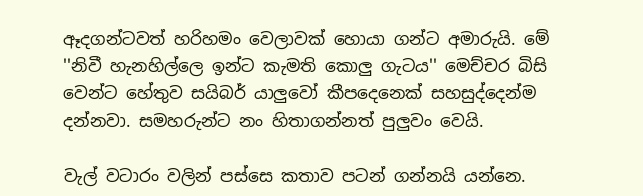ඈදගන්ටවත් හරිහමං වෙලාවක් හොයා ගන්ට අමාරුයි. මේ ''නිවී හැනහිල්ලෙ ඉන්ට කැමති කොලු ගැටය'' මෙච්චර බිසි වෙන්ට හේතුව සයිබර් යාලුවෝ කීපදෙනෙක් සහසුද්දෙන්ම දන්නවා. සමහරුන්ට නං හිතාගන්නත් පුලුවං වෙයි.

වැල් වටාරං වලින් පස්සෙ කතාව පටන් ගන්නයි යන්නෙ.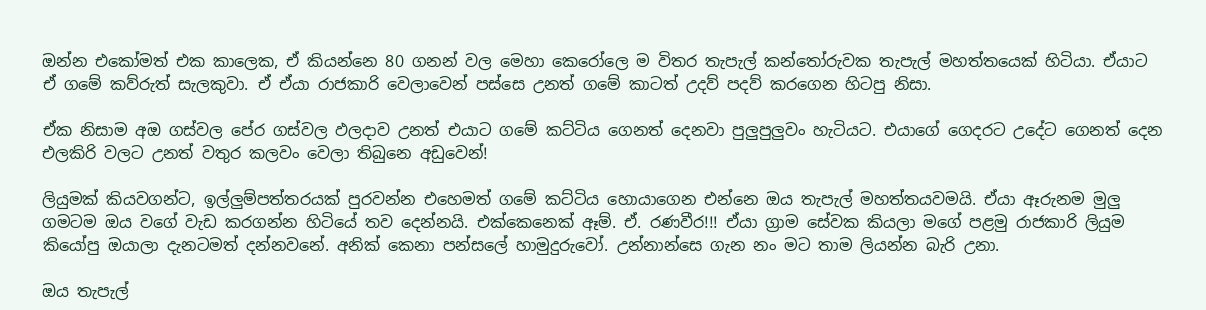ඔන්න එකෝමත් එක කාලෙක, ඒ කියන්නෙ 80 ගනන් වල මෙහා කෙරෝලෙ ම විතර තැපැල් කන්තෝරුවක තැපැල් මහත්තයෙක් හිටියා. ඒයාට ඒ ගමේ කව්රුත් සැලකුවා. ඒ ඒයා රාජකාරි වෙලාවෙන් පස්සෙ උනත් ගමේ කාටත් උදව් පදව් කරගෙන හිටපු නිසා.

ඒක නිසාම අඔ ගස්වල පේර ගස්වල ඵලදාව උනත් එයාට ගමේ කට්ටිය ගෙනත් දෙනවා පුලුපුලුවං හැටියට. එයාගේ ගෙදරට උදේට ගෙනත් දෙන එලකිරි වලට උනත් වතුර කලවං වෙලා තිබුනෙ අඩුවෙන්!

ලියුමක් කියවගන්ට, ඉල්ලුම්පත්තරයක් පුරවන්න එහෙමත් ගමේ කට්ටිය හොයාගෙන එන්නෙ ඔය තැපැල් මහත්තයවමයි. ඒයා ඈරුනම මුලු ගමටම ඔය වගේ වැඩ කරගන්න හිටියේ තව දෙන්නයි. එක්කෙනෙක් ඈම්. ඒ. රණවීර!!! ඒයා ග්‍රාම සේවක කියලා මගේ පළමු රාජකාරි ලියුම කියෝපු ඔයාලා දැනටමත් දන්නවනේ. අනික් කෙනා පන්සලේ හාමුදුරුවෝ. උන්නාන්සෙ ගැන නං මට තාම ලියන්න බැරි උනා.

ඔය තැපැල්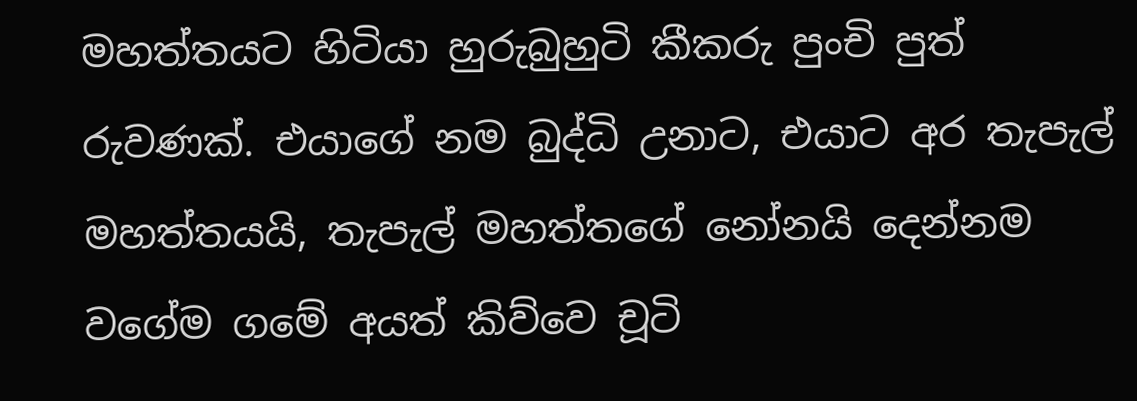මහත්තයට හිටියා හුරුබුහුටි කීකරු පුංචි පුත් රුවණක්. එයාගේ නම බුද්ධි උනාට, එයාට අර තැපැල් මහත්තයයි, තැපැල් මහත්තගේ නෝනයි දෙන්නම වගේම ගමේ අයත් කිව්වෙ චූටි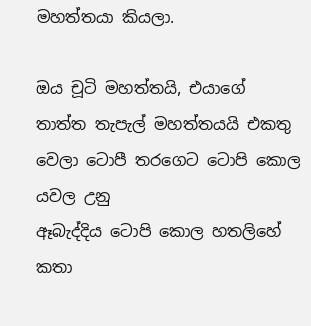මහත්තයා කියලා.

ඔය චූටි මහත්තයි, එයාගේ තාත්ත තැපැල් මහත්තයයි එකතු වෙලා ටොපී තරගෙට ටොපි කොල යවල උනු
ඈබැද්දිය ටොපි කොල හතලිහේ කතා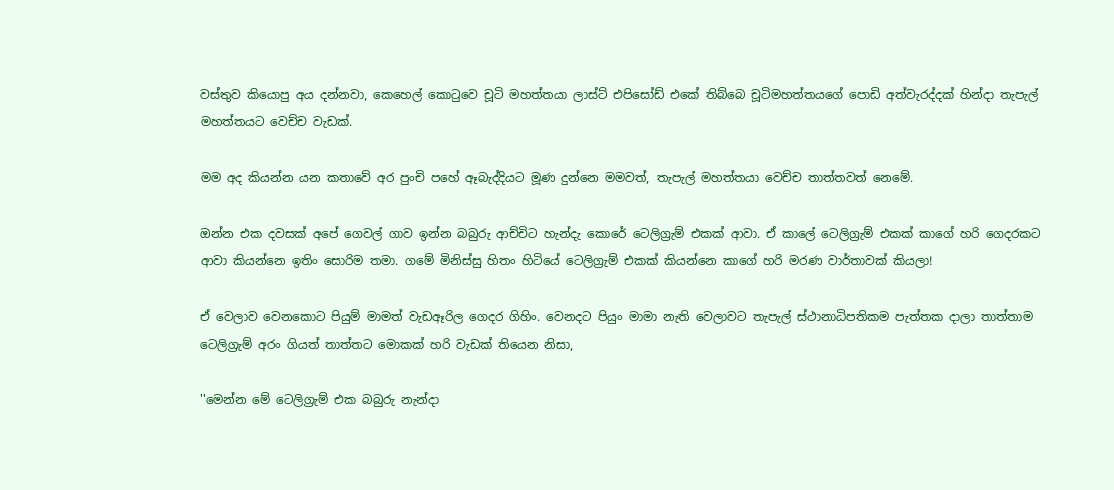වස්තුව කියොපු අය දන්නවා, කෙහෙල් කොටුවෙ චූටි මහත්තයා ලාස්ට් එපිසෝඩ් එකේ තිබ්බෙ චූටිමහත්තයගේ පොඩි අත්වැරද්දක් හින්දා තැපැල් මහත්තයට වෙච්ච වැඩක්.

මම අද කියන්න යන කතාවේ අර පුංචි පහේ ඈබැද්දියට මූණ දුන්නෙ මමවත්, තැපැල් මහත්තයා වෙච්ච තාත්තවත් නෙමේ.

ඔන්න එක දවසක් අපේ ගෙවල් ගාව ඉන්න බබුරු ආච්චිට හැන්දැ කොරේ ටෙලිග්‍රැම් එකක් ආවා. ඒ කාලේ ටෙලිග්‍රැම් එකක් කාගේ හරි ගෙදරකට ආවා කියන්නෙ ඉතිං සොරිම තමා. ගමේ මිනිස්සු හිතං හිටියේ ටෙලිග්‍රැම් එකක් කියන්නෙ කාගේ හරි මරණ වාර්තාවක් කියලා!

ඒ වෙලාව වෙනකොට පියුම් මාමත් වැඩඈරිල ගෙදර ගිහිං. වෙනදට පියුං මාමා නැති වෙලාවට තැපැල් ස්ථානාධිපතිකම පැත්තක දාලා තාත්තාම ටෙලිග්‍රැම් අරං ගියත් තාත්තට මොකක් හරි වැඩක් තියෙන නිසා,

''මෙන්න මේ ටෙලිග්‍රැම් එක බබුරු නැන්දා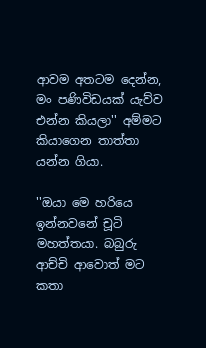ආවම අතටම දෙන්න, මං පණිවිඩයක් යැව්ව එන්න කියලා'' අම්මට කියාගෙන තාත්තා යන්න ගියා.

''ඔයා මෙ හරියෙ ඉන්නවනේ චූටි මහත්තයා. බබුරු ආච්චි ආවොත් මට කතා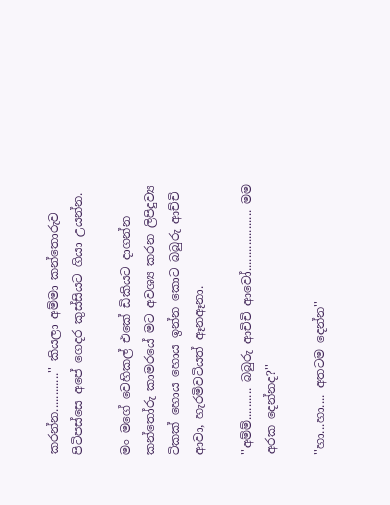කරන්න............'' කියලා අම්මා කන්තොරුව පිටිපස්සෙ අපේ ගෙදර කුස්සියට ගියා උයන්න.

මං මගේ වෙහිකල් එකේ ඩිකියට දාගන්න කන්තෝරු කාමරයේ මට අවශ්‍ය කරන ලිපිදුව්‍ය ටිකක් හොය හොය ඉන්න කොට බබුරු ආච්චි ආවා, හැරමිවටියත් ඈනඈනා.

''අම්ම්.......... බබුරු ආචිචි ආවෝ................... මම අරක දෙන්නද?''

''හා...හා.... අතටම දෙන්න''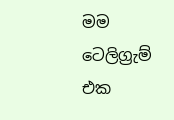මම ටෙලිග්‍රැම් එක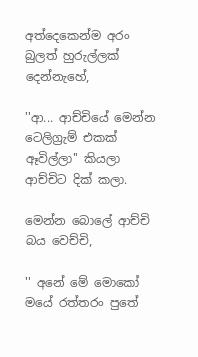අත්දෙකෙන්ම අරං බුලත් හුරුල්ලක් දෙන්නැහේ,

''ආ... ආච්චියේ මෙන්න ටෙලිග්‍රැම් එකක් ඈවිල්ලා'' කියලා ආච්චිට දික් කලා.

මෙන්න බොලේ ආච්චි බය වෙච්චි,

'' අනේ මේ මොකෝ මයේ රත්තරං පුතේ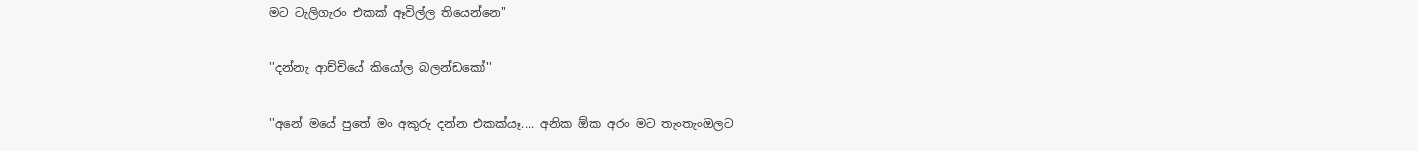මට ටැලිගැරං එකක් ඈවිල්ල තියෙන්නෙ''

''දන්නැ ආච්චියේ කියෝල බලන්ඩකෝ''

''අනේ මයේ පුතේ මං අකුරු දන්න එකක්යෑ.... අනික ඕක අරං මට තැංතැංඔලට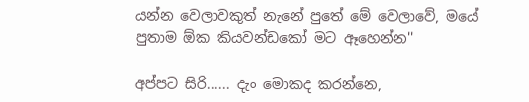යන්න වෙලාවකුත් නැනේ පුතේ මේ වෙලාවේ, මයේ පුතාම ඕක කියවන්ඩකෝ මට ඈහෙන්න''

අප්පට සිරි...... දැං මොකද කරන්නෙ,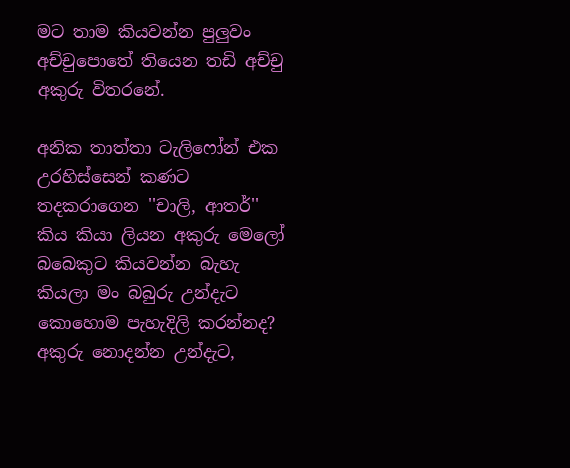මට තාම කියවන්න පුලුවං අච්චුපොතේ තියෙන තඩි අච්චු අකුරු විතරනේ.

අනික තාත්තා ටැලිෆෝන් එක උරහිස්සෙන් කණට තදකරාගෙන ''චාලි, ආතර්'' කිය කියා ලියන අකුරු මෙලෝ බබෙකුට කියවන්න බැහැ කියලා මං බබුරු උන්දැට කොහොම පැහැදිලි කරන්නද? අකුරු නොදන්න උන්දැට,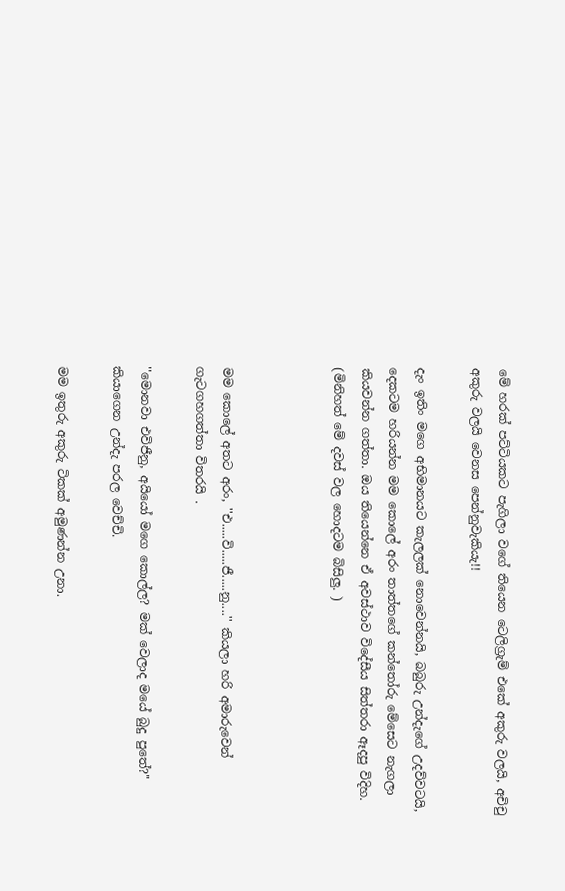මේ හරක් පට්ටියකට පැගිලා වගේ තියෙන ටෙලිග්‍රැම් එකේ අකුරු වලයි, අචිචු අකුරු වලයි වෙනස පෙන්නුවැකියැ!!

දැං ඉතිං මගෙ අභිමානයට කැලලක් නොවෙන්නයි, බබුරු උන්දැගේ උදව්වටයි, දෙකටම හරියන්න මම කොලේ අරං තාත්තගේ කන්තෝරු මේසෙට නැගලා කියවන්න ගත්තා. ඔය තියෙන්නෙ ඒ අවස්ථාව විදේසීය සිත්තරා ඈදපු විදිහ. (මිනිහත් මේ දවස් වල හොදටම බිසිලු. )



මම කොලේ අතට අරං, ''එ.....වි.....ජී.....නු....'' කියලා හරි අමාරුවෙන් ගැටගහගත්තා විතරයි .

''මොනවා එවිජීනු, අයියෝ මගෙ කොල්ල? මක් වෙලාද මයේ බුදු පුතේ?'' කියාගෙන උන්දැ පරල වෙච්චි.

මම ඉතුරු අකුරු ටිකක් අමුණන්න උනා.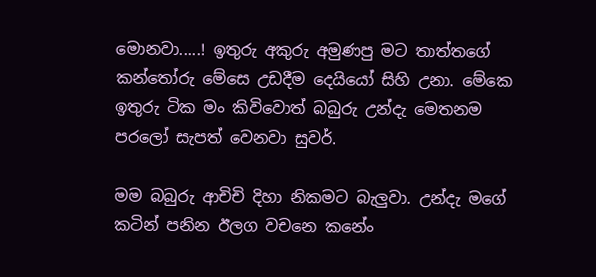මොනවා.....! ඉතුරු අකුරු අමුණපු මට තාත්තගේ කන්තෝරු මේසෙ උඩදීම දෙයියෝ සිහි උනා. මේකෙ ඉතුරු ටික මං කිවිවොත් බබුරු උන්දැ මෙතනම පරලෝ සැපත් වෙනවා සුවර්.

මම බබුරු ආචිචි දිහා නිකමට බැලුවා. උන්දැ මගේ කටින් පනින ඊලග වචනෙ කනේං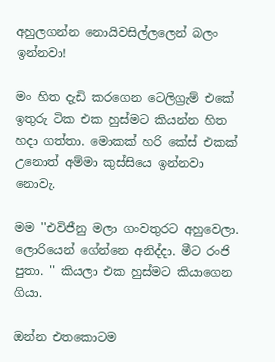අහුලගන්න නොයිවසිල්ලලෙන් බලං ඉන්නවා!

මං හිත දැඩි කරගෙන ටෙලිග්‍රැම් එකේ ඉතුරු ටික එක හුස්මට කියන්න හිත හදා ගත්තා. මොකක් හරි කේස් එකක් උනොත් අම්මා කුස්සියෙ ඉන්නවා නොවැ.

මම ''එවිජීනු මලා ගංවතුරට අහුවෙලා. ලොරියෙන් ගේන්නෙ අනිද්දා. මීට රංජි පුතා. '' කියලා එක හුස්මට කියාගෙන ගියා.

ඔන්න එතකොටම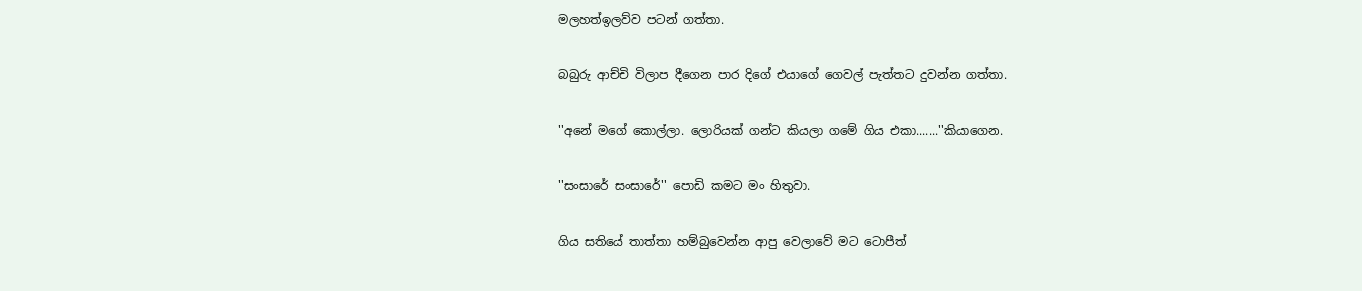මලහත්ඉලව්ව පටන් ගත්තා.

බබුරු ආච්චි විලාප දීගෙන පාර දිගේ එයාගේ ගෙවල් පැත්තට දුවන්න ගත්තා.

''අනේ මගේ කොල්ලා. ලොරියක් ගන්ට කියලා ගමේ ගිය එකා.......''කියාගෙන.

''සංසාරේ සංසාරේ'' පොඩි කමට මං හිතුවා.

ගිය සතියේ තාත්තා හම්බුවෙන්න ආපු වෙලාවේ මට ටොපීත්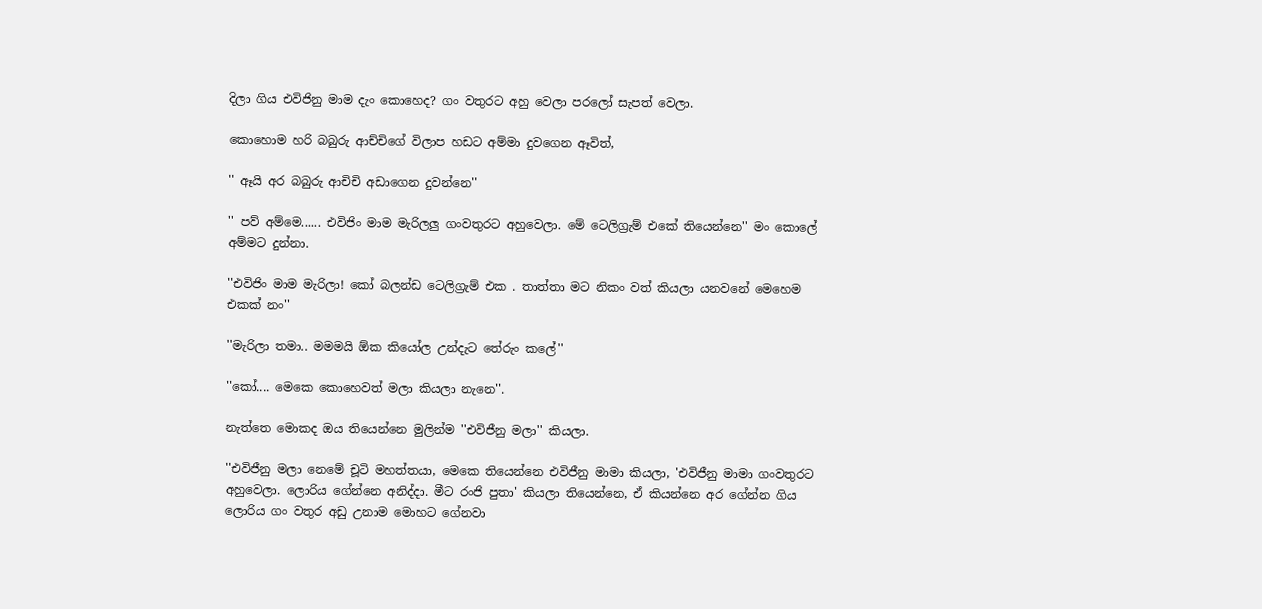දිලා ගිය එවිජිනු මාම දැං කොහෙද? ගං වතුරට අහු වෙලා පරලෝ සැපත් වෙලා.

කොහොම හරි බබුරු ආච්චිගේ විලාප හඩට අම්මා දුවගෙන ඈවිත්,

'' ඈයි අර බබුරු ආචිචි අඩාගෙන දුවන්නෙ''

'' පව් අම්මෙ...... එවිජිං මාම මැරිලලු ගංවතුරට අහුවෙලා. මේ ටෙලිග්‍රැම් එකේ තියෙන්නෙ'' මං කොලේ අම්මට දුන්නා.

''එවිජිං මාම මැරිලා! කෝ බලන්ඩ ටෙලිග්‍රැම් එක . තාත්තා මට නිකං වත් කියලා යනවනේ මෙහෙම එකක් නං''

''මැරිලා තමා.. මමමයි ඕක කියෝල උන්දැට තේරුං කලේ''

''කෝ.... මෙකෙ කොහෙවත් මලා කියලා නැනෙ''.

නැත්තෙ මොකද ඔය තියෙන්නෙ මුලින්ම ''එවිජීනු මලා'' කියලා.

''එවිජීනු මලා නෙමේ චූටි මහත්තයා, මෙකෙ තියෙන්නෙ එවිජීනු මාමා කියලා, 'එවිජීනු මාමා ගංවතුරට අහුවෙලා. ලොරිය ගේන්නෙ අනිද්දා. මීට රංජි පුතා' කියලා තියෙන්නෙ, ඒ කියන්නෙ අර ගේන්න ගිය ලොරිය ගං වතුර අඩු උනාම මොහට ගේනවා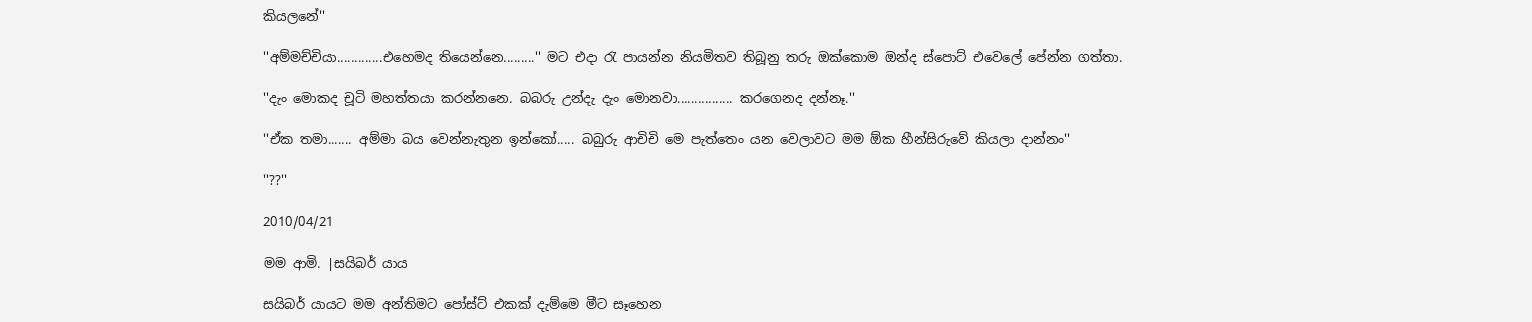කියලනේ''

''අම්මච්චියා.............එහෙමද තියෙන්නෙ.........'' මට එදා රැ පායන්න නියමිතව තිබූනු තරු ඔක්කොම ඔන්ද ස්පොට් එවෙලේ පේන්න ගත්තා.

''දැං මොකද චූටි මහත්තයා කරන්නනෙ. බබරු උන්දැ දැං මොනවා................ කරගෙනද දන්නෑ.''

''ඒක තමා....... අම්මා බය වෙන්නැතුන ඉන්කෝ..... බබුරු ආචිචි මෙ පැත්තෙං යන වෙලාවට මම ඕක හීන්සිරුවේ කියලා දාන්නං''

''??''

2010/04/21

මම ආමි. |සයිබර් යාය

සයිබර් යායට මම අන්තිමට පෝස්ට් එකක් දැම්මෙ මීට සෑහෙන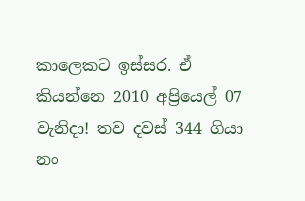කාලෙකට ඉස්සර. ඒ කියන්නෙ 2010 අප්‍රියෙල් 07 වැනිදා! තව දවස් 344 ගියා නං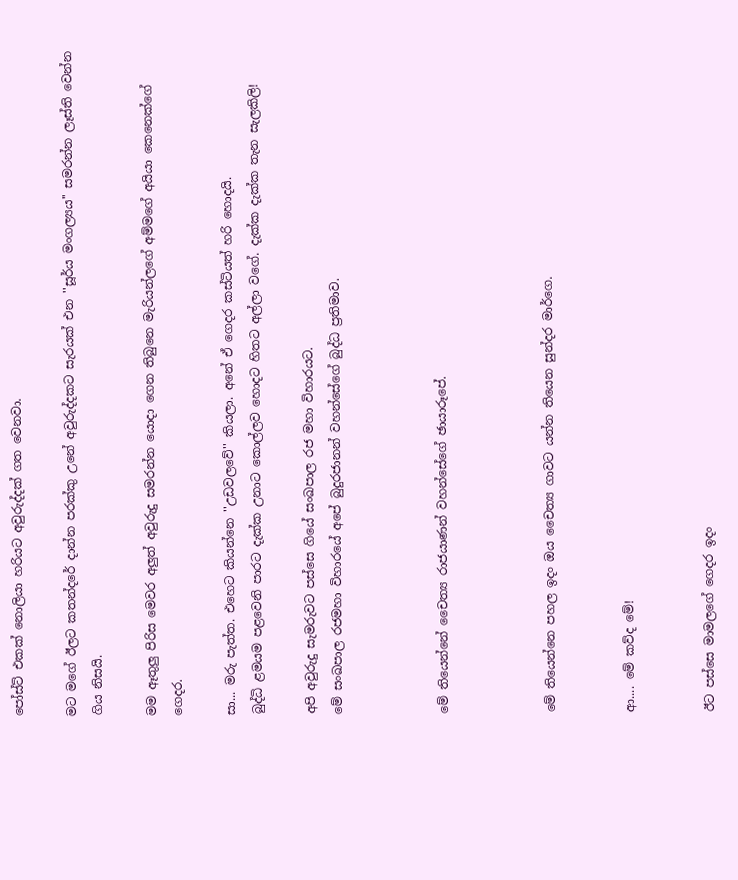පෝස්ට් එකක් නොලියා හරියට අවුරුද්දක් ගත වෙනවා.

මට මගේ ඊලට කතන්දරේ දාන්න පරක්කු උනේ අවුරුද්දකට සැරයක් එන ''සූර්ය මංගල්‍යය'' සමරන්න ලෑස්ති වෙන්න ගිය නිසයි.

මම ඈතුලු පිරිස මෙවර අලුත් අවුරුදු සමරන්න යොදා ගෙන තිබුනෙ මැරියන්ලගේ අම්මගේ අයියා කෙනෙක්ගේ ගෙදර.

සා... මරු පැත්ත. එහෙට කියන්නෙ ''උඩවලවේ'' කියලා. අනේ ඒ ගෙදර කස්ටියත් හරි හොදයි.
බුද්ධි ළමයම පළවෙනි පාරට දැක්ක උනාට කොල්ලව හොදට හිතට අල්ලා වගේ. දැක්ක දැක්ක තැන සැලකිලි!

අපි අවුරුදු සැමරුවට පස්සෙ ගියේ සංඛපාල රජ මහා විහාරයට.
මේ සංඛපාල රජමහා විහාරයේ අපේ බුදුරජානන් වහන්සේගේ බුද්ධ ප්‍රතිමාව.



මේ තියෙන්නේ චෛත්‍ය රාජයාණන් වහන්සේගේ ඡායාරූපේ.



මේ තියෙන්නෙ පහල ඉදං ඔය චෛත්‍ය ගාවට යන්න තියෙන සුන්දර මාර්ගෙ.


ආ.... මේ කව්ද මේ!


ඊට පස්සෙ මාමලගේ ගෙදර ඉදං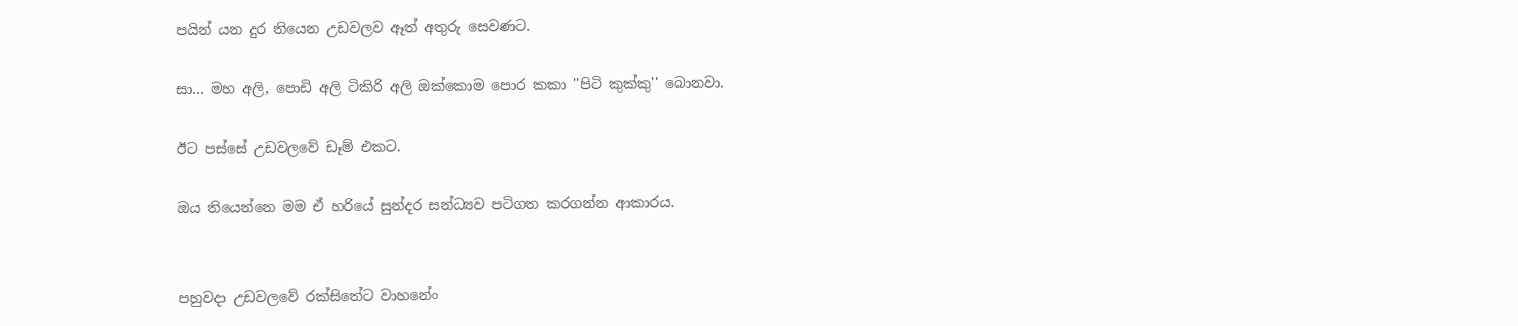පයින් යන දුර තියෙන උඩවලව ඈත් අතුරු සෙවණට.

සා... මහ අලි, පොඩි අලි ටිකිරි අලි ඔක්කොම පොර කකා ''පිටි කුක්කු'' බොනවා.

ඊට පස්සේ උඩවලවේ ඩෑම් එකට.

ඔය තියෙන්නෙ මම ඒ හරියේ සුන්දර සන්ධ්‍යව පටිගත කරගන්න ආකාරය.


පහුවදා උඩවලවේ රක්සිතේට වාහනේං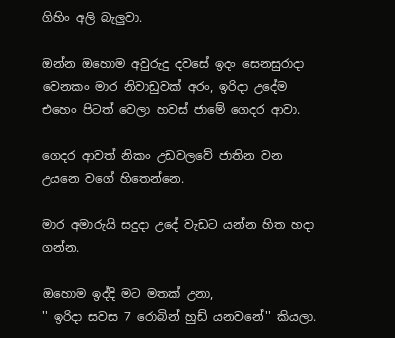ගිහිං අලි බැලුවා.

ඔන්න ඔහොම අවුරුදු දවසේ ඉදං සෙනසුරාදා වෙනකං මාර නිවාඩුවක් අරං, ඉරිදා උදේම එහෙං පිටත් වෙලා හවස් ජාමේ ගෙදර ආවා.

ගෙදර ආවත් නිකං උඩවලවේ ජාතින වන උයනෙ වගේ හිතෙන්නෙ.

මාර අමාරුයි සදුදා උදේ වැඩට යන්න හිත හදා ගන්න.

ඔහොම ඉද්දි මට මතක් උනා,
'' ඉරිදා සවස 7 රොබින් හුඩ් යනවනේ'' කියලා.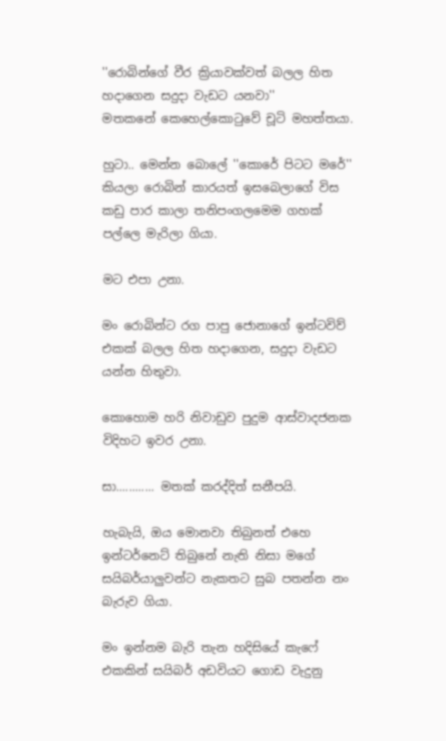''රොබින්ගේ වීර ක්‍රියාවක්වත් බලල හිත හදාගෙන සදුදා වැඩට යනවා''
මතකනේ කෙහෙල්කොටුවේ චූටි මහත්තයා.

හුටා.. මෙන්න බොලේ ''කොරේ පිටට මරේ'' කියලා රොබින් කාරයත් ඉසබෙලාගේ විස කඩු පාර කාලා තනිපංගලමෙම ගහක් පල්ලෙ මැරිලා ගියා.

මට එපා උනා.

මං රොබින්ට රග පාපු ජොනාගේ ඉන්ටවිව් එකක් බලල හිත හදාගෙන, සදුදා වැඩට යන්න හිතුවා.

කොහොම හරි නිවාඩුව පුදුම ආස්වාදජනක විදිහට ඉවර උනා.

සා............ මතක් කරද්දිත් සනීපයි.

හැබැයි, ඔය මොනවා තිබුනත් එහෙ ඉන්ටර්නෙට් තිබුනේ නැති නිසා මගේ සයිබර්යාලුවන්ට නැකතට සුබ පතන්න නං බැරුව ගියා.

මං ඉන්නම බැරි තැන හදිසියේ කැෆේ එකකින් සයිබර් අඩවියට ගොඩ වැදුනු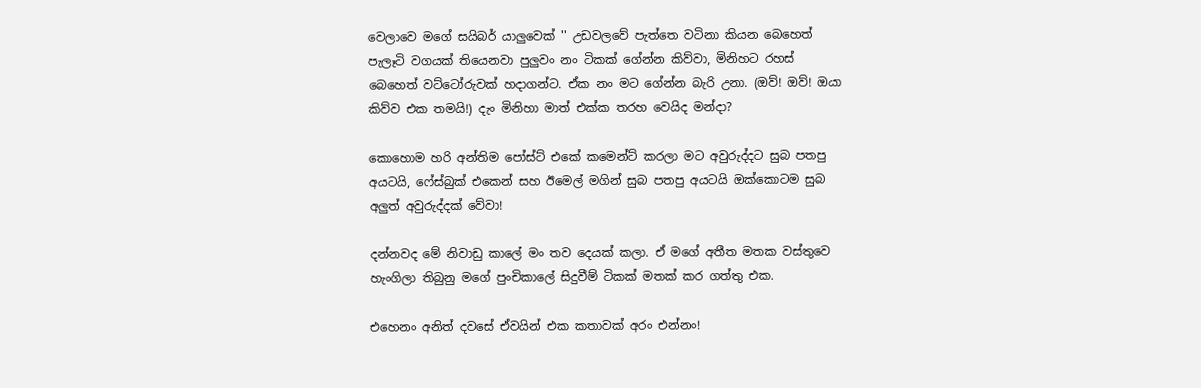වෙලාවෙ මගේ සයිබර් යාලුවෙක් '' උඩවලවේ පැත්තෙ වටිනා කියන බෙහෙත් පැලෑටි වගයක් තියෙනවා පුලුවං නං ටිකක් ගේන්න කිව්වා, මිනිහට රහස් බෙහෙත් වට්ටෝරුවක් හදාගන්ට. ඒක නං මට ගේන්න බැරි උනා. (ඔව්! ඔව්! ඔයා කිව්ව එක තමයි!) දැං මිනිහා මාත් එක්ක තරහ වෙයිද මන්දා?

කොහොම හරි අන්තිම පෝස්ට් එකේ කමෙන්ට් කරලා මට අවුරුද්දට සුබ පතපු අයටයි, ෆේස්බුක් එකෙන් සහ ඊමෙල් මගින් සුබ පතපු අයටයි ඔක්කොටම සුබ අලුත් අවුරුද්දක් වේවා!

දන්නවද මේ නිවාඩු කාලේ මං තව දෙයක් කලා. ඒ මගේ අතීත මතක වස්තුවෙ හැංගිලා තිබුනු මගේ පුංචිකාලේ සිදුවීම් ටිකක් මතක් කර ගත්තු එක.

එහෙනං අනිත් දවසේ ඒවයින් එක කතාවක් අරං එන්නං!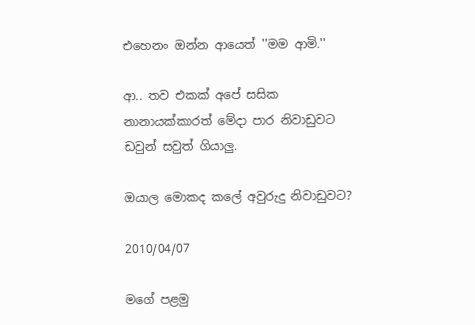එහෙනං ඔන්න ආයෙත් ''මම ආමි.''

ආ.. තව එකක් අපේ සසික නානායක්කාරත් මේදා පාර නිවාඩුවට ඩවුන් සවුත් ගියාලු.

ඔයාල මොකද කලේ අවුරුදු නිවාඩුවට?

2010/04/07

මගේ පළමු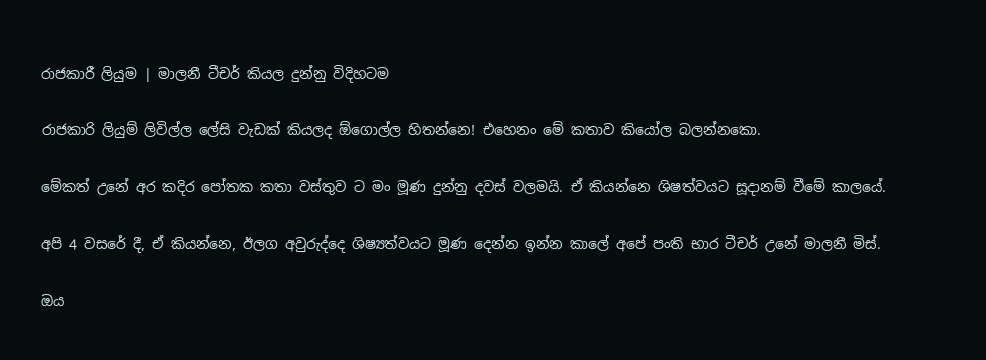රාජකාරී ලියුම | මාලනී ටීචර් කියල දුන්නු විදිහටම

රාජකාරි ලියුම් ලිවිල්ල ලේසි වැඩක් කියලද ඕගොල්ල හිතන්නෙ! එහෙනං මේ කතාව කියෝල බලන්නකො.

මේකත් උනේ අර කදිර පෝතක කතා වස්තුව ට මං මූණ දුන්නු දවස් වලමයි. ඒ කියන්නෙ ශිෂත්වයට සූදානම් වීමේ කාලයේ.

අපි 4 වසරේ දී, ඒ කියන්නෙ, ඊලග අවුරුද්දෙ ශිෂ්‍යත්වයට මූණ දෙන්න ඉන්න කාලේ අපේ පංති භාර ටීචර් උනේ මාලනී මිස්.

ඔය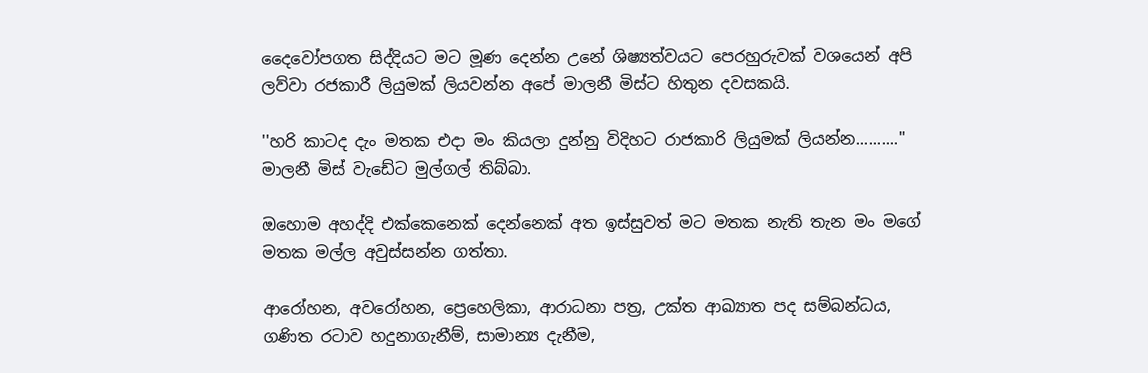දෛවෝපගත සිද්දියට මට මූණ දෙන්න උනේ ශිෂ්‍යත්වයට පෙරහුරුවක් වශයෙන් අපි ලව්වා රජකාරී ලියුමක් ලියවන්න අපේ මාලනී මිස්ට හිතුන දවසකයි.

''හරි කාටද දැං මතක එදා මං කියලා දුන්නු විදිහට රාජකාරි ලියුමක් ලියන්න..........'' මාලනී මිස් වැඩේට මුල්ගල් තිබ්බා.

ඔහොම අහද්දි එක්කෙනෙක් දෙන්නෙක් අත ඉස්සුවත් මට මතක නැති තැන මං මගේ මතක මල්ල අවුස්සන්න ගත්තා.

ආරෝහන, අවරෝහන, ප්‍රෙහෙලිකා, ආරාධනා පත්‍ර, උක්ත ආඛ්‍යාත පද සම්බන්ධය, ගණිත රටාව හදුනාගැනීම්, සාමාන්‍ය දැනීම,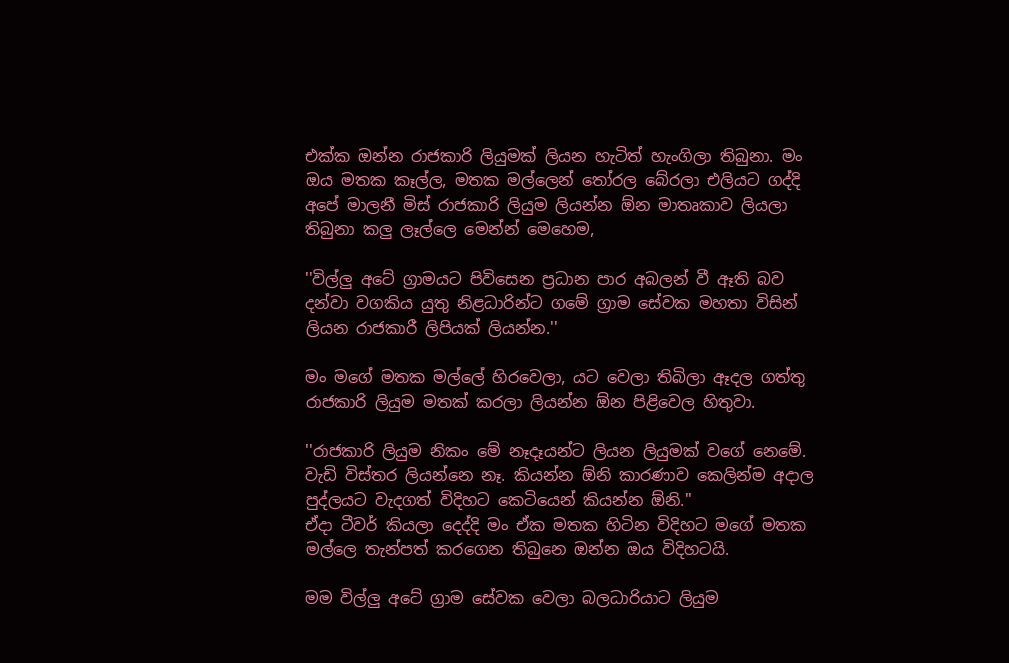එක්ක ඔන්න රාජකාරි ලියුමක් ලියන හැටිත් හැංගිලා තිබුනා. මං ඔය මතක කෑල්ල, මතක මල්ලෙන් තෝරල බේරලා එලියට ගද්දි අපේ මාලනී මිස් රාජකාරි ලියුම ලියන්න ඕන මාතෘකාව ලියලා තිබුනා කලු ලෑල්ලෙ මෙන්න් මෙහෙම,

''විල්ලු අටේ ග්‍රාමයට පිවිසෙන ප්‍රධාන පාර අබලන් වී ඈති බව දන්වා වගකිය යුතු නිළධාරින්ට ගමේ ග්‍රාම සේවක මහතා විසින් ලියන රාජකාරී ලිපියක් ලියන්න.''

මං මගේ මතක මල්ලේ හිරවෙලා, යට වෙලා තිබිලා ඈදල ගත්තු රාජකාරි ලියුම මතක් කරලා ලියන්න ඕන පිළිවෙල හිතුවා.

''රාජකාරි ලියුම නිකං මේ නෑදෑයන්ට ලියන ලියුමක් වගේ නෙමේ. වැඩි විස්තර ලියන්නෙ නෑ. කියන්න ඕනි කාරණාව කෙලින්ම අදාල පුද්ලයට වැදගත් විදිහට කෙටියෙන් කියන්න ඕනි.''
ඒදා ටීවර් කියලා දෙද්දි මං ඒක මතක හිටින විදිහට මගේ මතක මල්ලෙ තැන්පත් කරගෙන තිබුනෙ ඔන්න ඔය විදිහටයි.

මම විල්ලු අටේ ග්‍රාම සේවක වෙලා බලධාරියාට ලියුම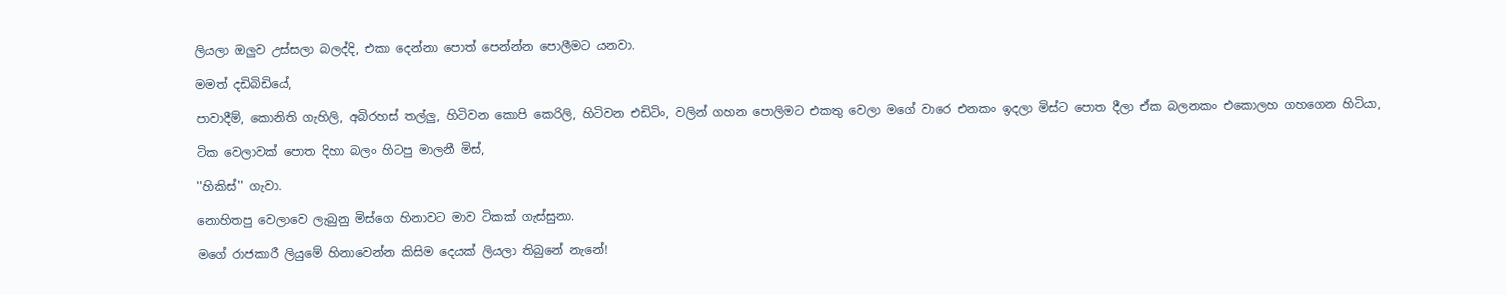ලියලා ඔලුව උස්සලා බලද්දි, එකා දෙන්නා පොත් පෙන්න්න පොලීමට යනවා.

මමත් දඩිබිඩියේ,

පාවාදීම්, කොනිති ගැහිලි, අබිරහස් තල්ලු, හිටිවන කොපි කෙරිලි, හිටිවන එඩිටිං, වලින් ගහන පොලිමට එකතු වෙලා මගේ වාරෙ එනකං ඉදලා මිස්ට පොත දීලා ඒක බලනකං එකොලහ ගහගෙන හිටියා,

ටික වෙලාවක් පොත දිහා බලං හිටපු මාලනී මිස්,

''හිකිස්'' ගැවා.

නොහිතපු වෙලාවෙ ලැබුනු මිස්ගෙ හිනාවට මාව ටිකක් ගැස්සුනා.

මගේ රාජකාරී ලියුමේ හිනාවෙන්න කිසිම දෙයක් ලියලා තිබුනේ නැනේ!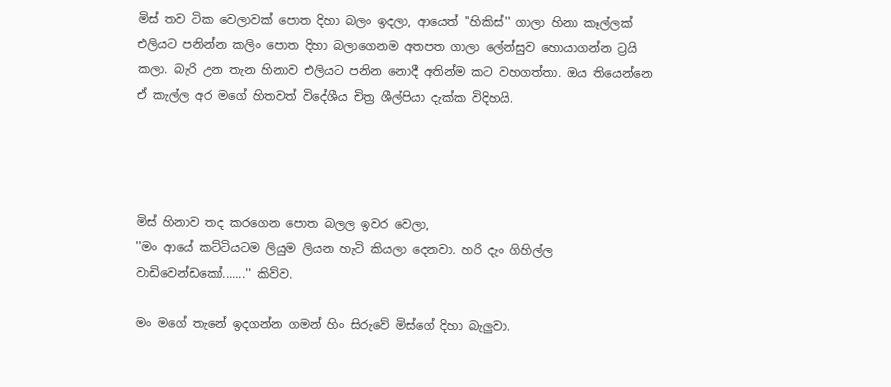මිස් තව ටික වෙලාවක් පොත දිහා බලං ඉදලා, ආයෙත් ''හිකිස්'' ගාලා හිනා කෑල්ලක් එලියට පනින්න කලිං පොත දිහා බලාගෙනම අතපත ගාලා ලේන්සුව හොයාගන්න ට්‍රයි කලා. බැරි උන තැන හිනාව එලියට පනින නොදී අතින්ම කට වහගත්තා. ඔය තියෙන්නෙ ඒ කැල්ල අර මගේ හිතවත් විදේශීය චිත්‍ර ශීල්පියා දැක්ක විදිහයි.




මිස් හිනාව තද කරගෙන පොත බලල ඉවර වෙලා,
''මං ආයේ කට්ටියටම ලියුම ලියන හැටි කියලා දෙනවා. හරි දැං ගිහිල්ල වාඩිවෙන්ඩකෝ.......'' කිව්ව.

මං මගේ තැනේ ඉදගන්න ගමන් හිං සිරුවේ මිස්ගේ දිහා බැලුවා.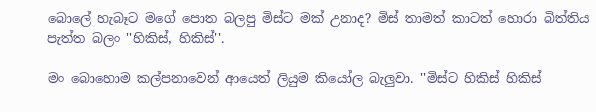බොලේ හැබෑට මගේ පොත බලපු මිස්ට මක් උනාද? මිස් තාමත් කාටත් හොරා බිත්තිය පැත්ත බලං ''හිකිස්, හිකිස්''.

මං බොහොම කල්පනාවෙන් ආයෙත් ලියුම කියෝල බැලුවා. ''මිස්ට හිකිස් හිකිස්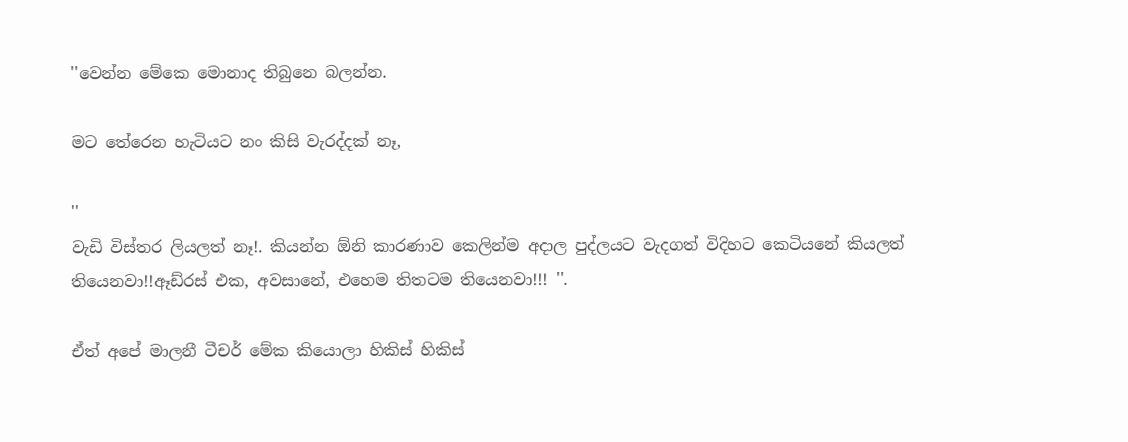''වෙන්න මේකෙ මොනාද තිබුනෙ බලන්න.

මට තේරෙන හැටියට නං කිසි වැරද්දක් නෑ,

''
වැඩි විස්තර ලියලත් නෑ!. කියන්න ඕනි කාරණාව කෙලින්ම අදාල පුද්ලයට වැදගත් විදිහට කෙටියනේ කියලත් තියෙනවා!!ඈඩ්රස් එක, අවසානේ, එහෙම තිතටම තියෙනවා!!! ''.

ඒත් අපේ මාලනී ටීචර් මේක කියොලා හිකිස් හිකිස්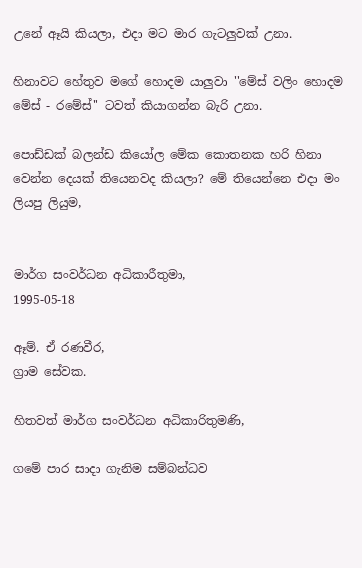උනේ ඈයි කියලා, එදා මට මාර ගැටලුවක් උනා.

හිනාවට හේතුව මගේ හොදම යාලුවා ''මේස් වලිං හොදම මේස් - රමේස්'' ටවත් කියාගන්න බැරි උනා.

පොඩ්ඩක් බලන්ඩ කියෝල මේක කොතනක හරි හිනා වෙන්න දෙයක් තියෙනවද කියලා? මේ තියෙන්නෙ එදා මං ලියපු ලියුම,


මාර්ග සංවර්ධන අධිකාරීතුමා,
1995-05-18

ඈම්. ඒ රණවීර,
ග්‍රාම සේවක.

හිතවත් මාර්ග සංවර්ධන අධිකාරිතුමණි,

ගමේ පාර සාදා ගැනිම සම්බන්ධව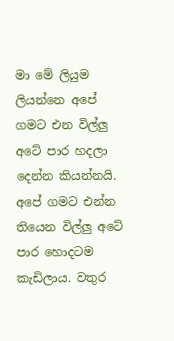මා මේ ලියුම ලියන්නෙ අපේ ගමට එන විල්ලු අටේ පාර හදලා දෙන්න කියන්නයි. අපේ ගමට එන්න තියෙන විල්ලු අටේ පාර හොදටම කැඩිලාය. වතුර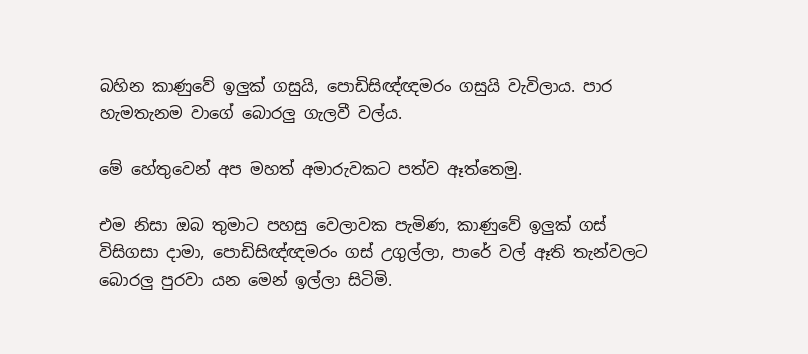බහින කාණුවේ ඉලුක් ගසුයි, පොඩිසිඥ්ඥමරං ගසුයි වැවිලාය. පාර හැමතැනම වාගේ බොරලු ගැලවී වල්ය.

මේ හේතුවෙන් අප මහත් අමාරුවකට පත්ව ඈත්තෙමු.

එම නිසා ඔබ තුමාට පහසු වෙලාවක පැමිණ, කාණුවේ ඉලුක් ගස් විසිගසා දාමා, පොඩිසිඥ්ඥමරං ගස් උගුල්ලා, පාරේ වල් ඈති තැන්වලට බොරලු පුරවා යන මෙන් ඉල්ලා සිටිමි.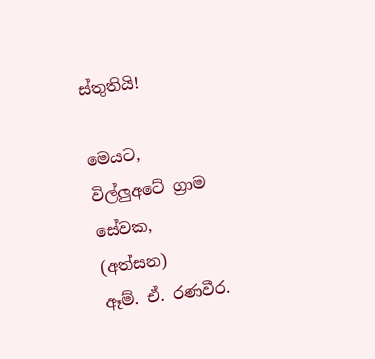ස්තුතියි!

මෙයට,
විල්ලුඅටේ ග්‍රාම සේවක,
(අත්සන)
ඈම්. ඒ. රණවීර.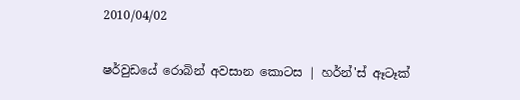2010/04/02

ෂර්වුඩයේ රොබින් අවසාන කොටස | හර්න්'ස් ඈටෑක්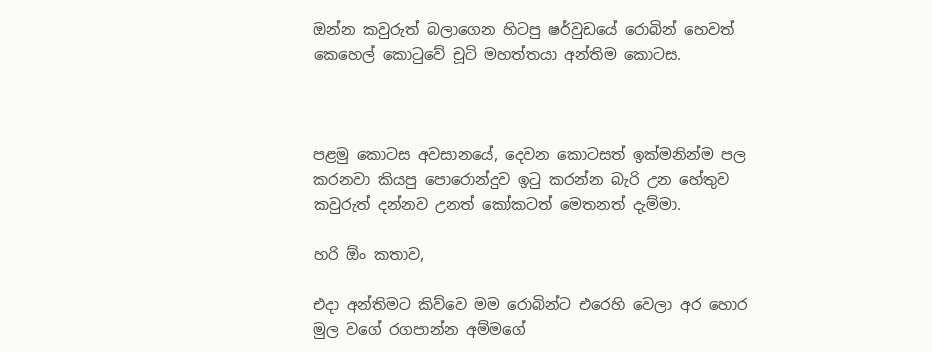ඔන්න කවුරුත් බලාගෙන හිටපු ෂර්වුඩයේ රොබින් හෙවත් කෙහෙල් කොටුවේ චූටි මහත්තයා අන්තිම කොටස.



පළමු කොටස අවසානයේ, දෙවන කොටසත් ඉක්මනින්ම පල කරනවා කියපු පොරොන්දුව ඉටු කරන්න බැරි උන හේතුව කවුරුත් දන්නව උනත් කෝකටත් මෙතනත් දැම්මා.

හරි ඕං කතාව,

එදා අන්තිමට කිව්වෙ මම රොබින්ට එරෙහි වෙලා අර හොර මුල වගේ රගපාන්න අම්මගේ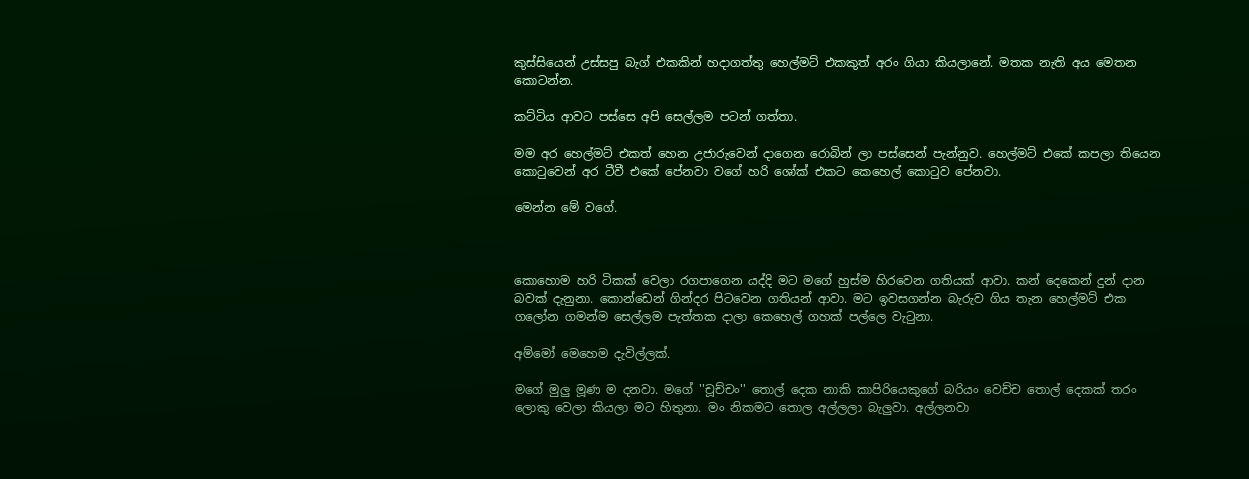කුස්සියෙන් උස්සපු බැග් එකකින් හදාගත්තු හෙල්මට් එකකුත් අරං ගියා කියලානේ. මතක නැති අය මෙතන කොටන්න.

කට්ටිය ආවට පස්සෙ අපි සෙල්ලම පටන් ගත්තා.

මම අර හෙල්මට් එකත් හෙන උජාරුවෙන් දාගෙන රොබින් ලා පස්සෙන් පැන්නුව. හෙල්මට් එකේ කපලා තියෙන කොටුවෙන් අර ටීවී එකේ පේනවා වගේ හරි ශෝක් එකට කෙහෙල් කොටුව පේනවා.

මෙන්න මේ වගේ.



කොහොම හරි ටිකක් වෙලා රගපාගෙන යද්දි මට මගේ හුස්ම හිරවෙන ගතියක් ආවා. කන් දෙකෙන් දුන් දාන බවක් දැනුනා. කොන්ඩෙන් ගින්දර පිටවෙන ගතියන් ආවා. මට ඉවසගන්න බැරුව ගිය තැන හෙල්මට් එක ගලෝන ගමන්ම සෙල්ලම පැත්තක දාලා කෙහෙල් ගහක් පල්ලෙ වැටුනා.

අම්මෝ මෙහෙම දැවිල්ලක්.

මගේ මුලු මූණ ම දනවා. මගේ ''චූච්චං'' තොල් දෙක නාකි කාපිරියෙකුගේ බරියං වෙච්ච තොල් දෙකක් තරං ලොකු වෙලා කියලා මට හිතුනා. මං නිකමට තොල අල්ලලා බැලුවා. අල්ලනවා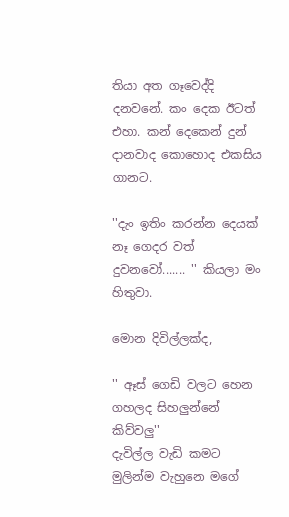තියා අත ගෑවෙද්දි දනවනේ. කං දෙක ඊටත් එහා. කන් දෙකෙන් දුන් දානවාද කොහොද එකසිය ගානට.

''දැං ඉතිං කරන්න දෙයක් නෑ ගෙදර වත් දුවනවෝ....... '' කියලා මං හිතුවා.

මොන දිවිල්ලක්ද,

'' ඈස් ගෙඩි වලට හෙන ගහලද සිහලුන්නේ කිව්වලු''
දැවිල්ල වැඩි කමට මුලින්ම වැහුනෙ මගේ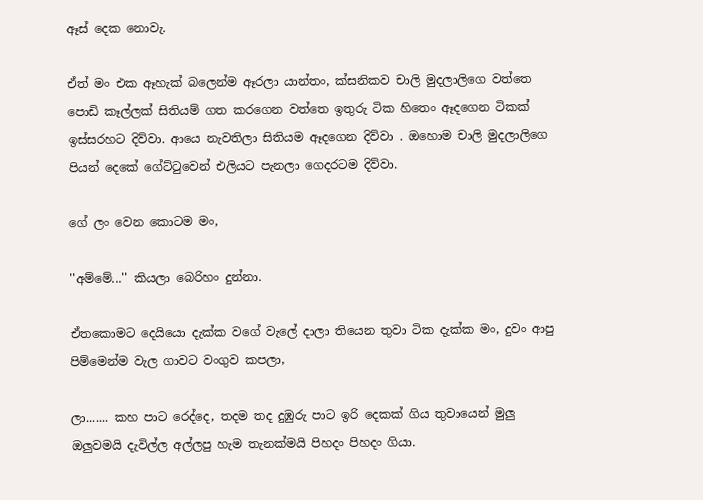ඈස් දෙක නොවැ.

ඒත් මං එක ඈහැක් බලෙන්ම ඈරලා යාන්තං, ක්සනිකව චාලි මුදලාලිගෙ වත්තෙ පොඩි කෑල්ලක් සිතියම් ගත කරගෙන වත්තෙ ඉතුරු ටික හිතෙං ඈදගෙන ටිකක් ඉස්සරහට දිව්වා. ආයෙ නැවතිලා සිතියම ඈදගෙන දිව්වා . ඔහොම චාලි මුදලාලිගෙ පියන් දෙකේ ගේට්ටුවෙන් එලියට පැනලා ගෙදරටම දිව්වා.

ගේ ලං වෙන කොටම මං,

''අම්මේ...'' කියලා බෙරිහං දුන්නා.

ඒතකොමට දෙයියො දැක්ක වගේ වැලේ දාලා තියෙන තුවා ටික දැක්ක මං, දුවං ආපු පිම්මෙන්ම වැල ගාවට වංගුව කපලා,

ලා....... කහ පාට රෙද්දෙ, තදම තද දුඹුරු පාට ඉරි දෙකක් ගිය තුවායෙන් මුලු ඔලුවමයි දැවිල්ල අල්ලපු හැම තැනක්මයි පිහදං පිහදං ගියා.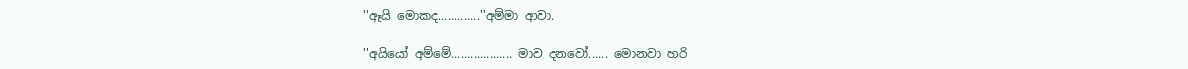''ඈයි මොකද.............''අම්මා ආවා.

''අයියෝ අම්මේ................... මාව දනවෝ...... මොනවා හරි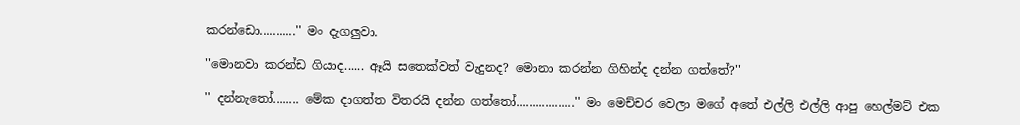කරන්ඩො...........'' මං දැගලුවා.

''මොනවා කරන්ඩ ගියාද...... ඈයි සතෙක්වත් වැදුනද? මොනා කරන්න ගිහින්ද දන්න ගත්තේ?''

'' දන්නැතෝ........ මේක දාගත්ත විතරයි දන්න ගත්තෝ..................'' මං මෙච්චර වෙලා මගේ අතේ එල්ලි එල්ලි ආපු හෙල්මට් එක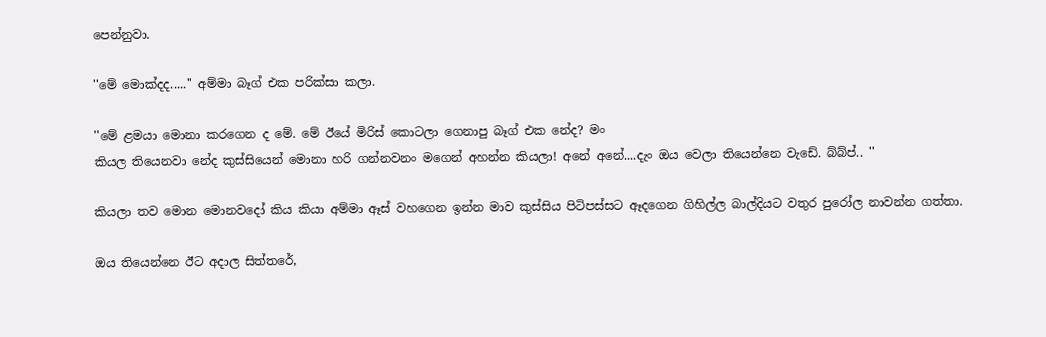පෙන්නුවා.

''මේ මොක්දද.....'' අම්මා බෑග් එක පරික්සා කලා.

''මේ ළමයා මොනා කරගෙන ද මේ. මේ ඊයේ මිරිස් කොටලා ගෙනාපු බෑග් එක නේද? මං
කියල තියෙනවා නේද කුස්සියෙන් මොනා හරි ගන්නවනං මගෙන් අහන්න කියලා! අනේ අනේ....දැං ඔය වෙලා තියෙන්නෙ වැඩේ. බ්බ්ප්.. ''

කියලා තව මොන මොනවදෝ කිය කියා අම්මා ඈස් වහගෙන ඉන්න මාව කුස්සිය පිටිපස්සට ඈදගෙන ගිහිල්ල බාල්දියට වතුර පුරෝල නාවන්න ගත්තා.

ඔය තියෙන්නෙ ඊට අදාල සිත්තරේ,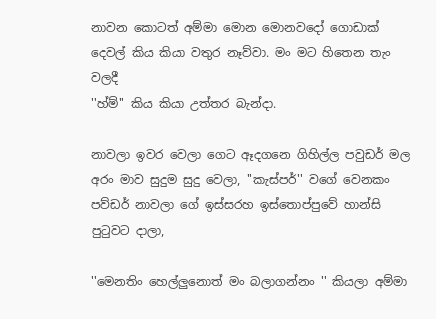නාවන කොටත් අම්මා මොන මොනවදෝ ගොඩාක් දෙවල් කිය කියා වතුර නෑව්වා. මං මට හිතෙන තැං වලදී
''හ්ම්'' කිය කියා උත්තර බැන්දා.

නාවලා ඉවර වෙලා ගෙට ඈදගනෙ ගිහිල්ල පවුඩර් මල අරං මාව සුදුම සුදු වෙලා, ''කැස්පර්'' වගේ වෙනකං පව්ඩර් නාවලා ගේ ඉස්සරහ ඉස්තොප්පුවේ හාන්සි පුටුවට දාලා,

''මෙනතිං හෙල්ලුනොත් මං බලාගන්නං '' කියලා අම්මා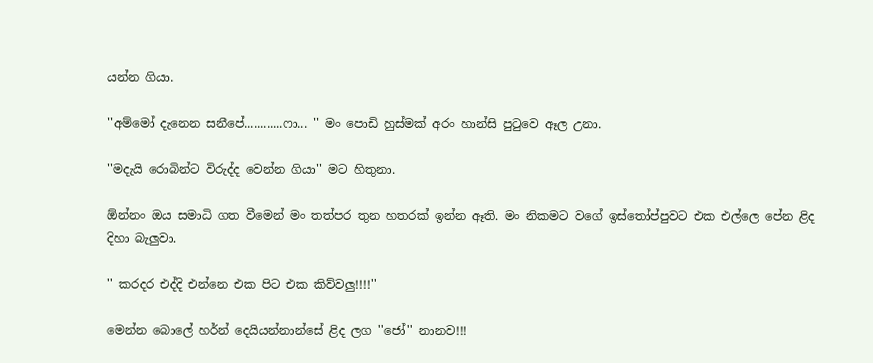යන්න ගියා.

''අම්මෝ දැනෙන සනීපේ............ෆා... '' මං පොඩි හුස්මක් අරං හාන්සි පුටුවෙ ඈල උනා.

''මදැයි රොබින්ට විරුද්ද වෙන්න ගියා'' මට හිතුනා.

ඕන්නං ඔය සමාධි ගත වීමෙන් මං තත්පර තුන හතරක් ඉන්න ඈති. මං නිකමට වගේ ඉස්තෝප්පුවට එක එල්ලෙ පේන ළිද දිහා බැලුවා.

'' කරදර එද්දි එන්නෙ එක පිට එක කිව්වලු!!!!''

මෙන්න බොලේ හර්න් දෙයියන්නාන්සේ ළිද ලග ''ජෝ'' නානව!!!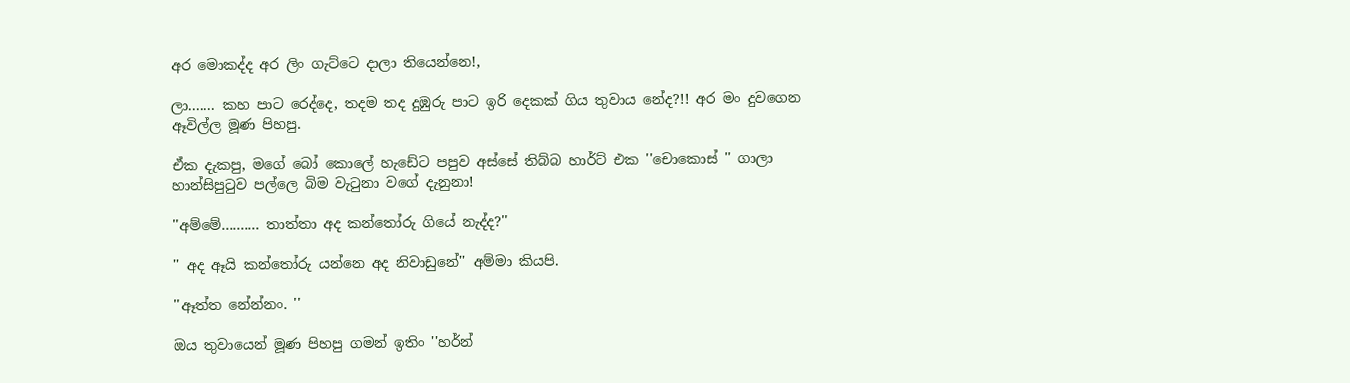අර මොකද්ද අර ලිං ගැට්ටෙ දාලා තියෙන්නෙ!,

ලා....... කහ පාට රෙද්දෙ, තදම තද දුඹුරු පාට ඉරි දෙකක් ගිය තුවාය නේද?!! අර මං දුවගෙන ඈවිල්ල මූණ පිහපු.

ඒක දැකපු, මගේ බෝ කොලේ හැඩේට පපුව අස්සේ තිබ්බ හාර්ට් එක ''චොකොස් '' ගාලා හාන්සිපුටුව පල්ලෙ බිම වැටුනා වගේ දැනුනා!

''අම්මේ.......... තාත්තා අද කන්තෝරු ගියේ නැද්ද?''

'' අද ඈයි කන්තෝරු යන්නෙ අද නිවාඩුනේ'' අම්මා කියපි.

''ඈත්ත නේන්නං. ''

ඔය තුවායෙන් මූණ පිහපු ගමන් ඉතිං ''හර්න්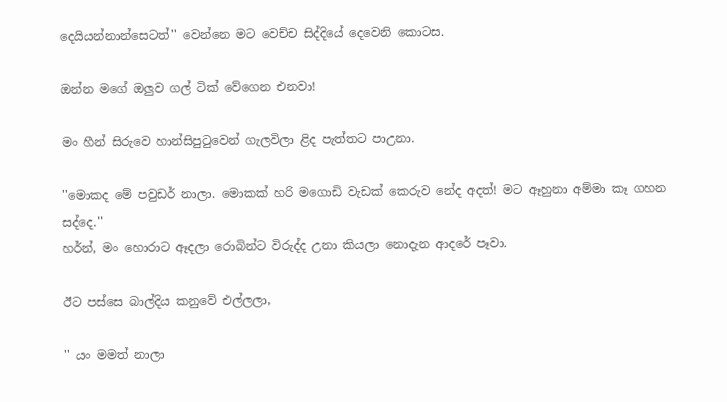දෙයියන්නාන්සෙටත්'' වෙන්නෙ මට වෙච්ච සිද්දියේ දෙවෙනි කොටස.

ඔන්න මගේ ඔලුව ගල් ටික් වේගෙන එනවා!

මං හීන් සිරුවෙ හාන්සිපුටුවෙන් ගැලවිලා ළිද පැත්තට පාඋනා.

''මොකද මේ පවුඩර් නාලා. මොකක් හරි මගොඩි වැඩක් කෙරුව නේද අදත්! මට ඈහුනා අම්මා කෑ ගහන සද්දෙ.''
හර්න්, මං හොරාට ඈදලා රොබින්ට විරුද්ද උනා කියලා නොදැන ආදරේ පෑවා.

ඊට පස්සෙ බාල්දිය කනුවේ එල්ලලා,

'' යං මමත් නාලා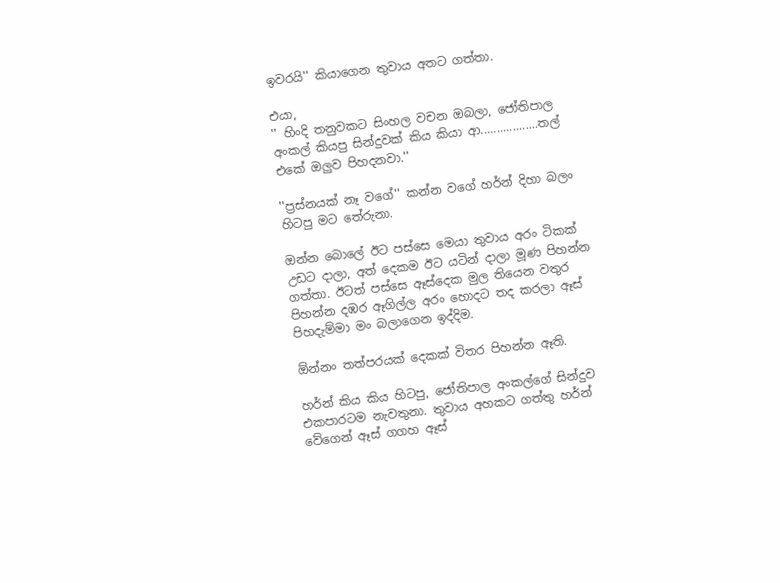ඉවරයි'' කියාගෙන තුවාය අතට ගත්තා.

එයා,
'' හිංදි තනුවකට සිංහල වචන ඔබලා, ජෝතිපාල අංකල් කියපු සින්දුවක් කිය කියා ආ..................තල් එකේ ඔලුව පිහදනවා.''

''ප්‍රස්නයක් නෑ වගේ'' කන්න වගේ හර්න් දිහා බලං හිටපු මට තේරුනා.

ඔන්න බොලේ ඊට පස්සෙ මෙයා තුවාය අරං ටිකක් උඩට දාලා, අත් දෙකම ඊට යටින් දාලා මූණ පිහන්න ගත්තා. ඊටත් පස්සෙ ඈස්දෙක මුල තියෙන වතුර පිහන්න දඹර ඈගිල්ල අරං හොදට තද කරලා ඈස් පිහදැම්මා මං බලාගෙන ඉද්දිම.

ඕන්නං තත්පරයක් දෙකක් විතර පිහන්න ඈති.

හර්න් කිය කිය හිටපු, ජෝතිපාල අංකල්ගේ සින්දුව එකපාරටම නැවතුනා. තුවාය අහකට ගත්තු හර්න් වේගෙන් ඈස් ගගහ ඈස්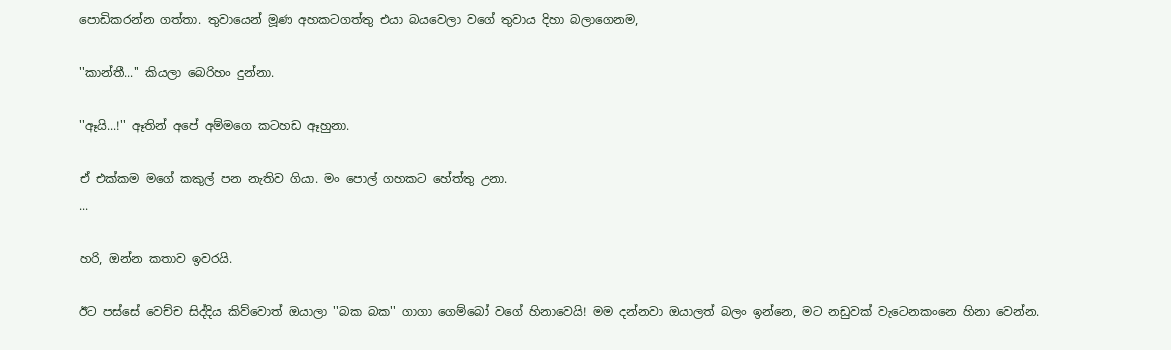පොඩිකරන්න ගත්තා. තුවායෙන් මූණ අහකටගත්තු එයා බයවෙලා වගේ තුවාය දිහා බලාගෙනම,

''කාන්තී...'' කියලා බෙරිහං දුන්නා.

''ඈයි...!'' ඈතින් අපේ අම්මගෙ කටහඩ ඈහුනා.

ඒ එක්කම මගේ කකුල් පන නැතිව ගියා. මං පොල් ගහකට හේත්තු උනා.
...

හරි, ඔන්න කතාව ඉවරයි.

ඊට පස්සේ වෙච්ච සිද්දිය කිව්වොත් ඔයාලා ''බක බක'' ගාගා ගෙම්බෝ වගේ හිනාවෙයි! මම දන්නවා ඔයාලත් බලං ඉන්නෙ, මට නඩුවක් වැටෙනකංනෙ හිනා වෙන්න.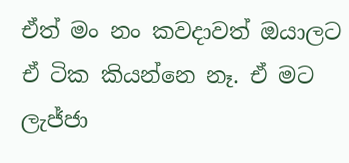ඒත් මං නං කවදාවත් ඔයාලට ඒ ටික කියන්නෙ නෑ. ඒ මට ලැජ්ජා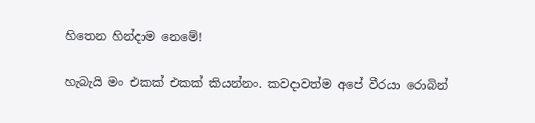හිතෙන හින්දාම නෙමේ!

හැබැයි මං එකක් එකක් කියන්නං. කවදාවත්ම අපේ වීරයා රොබින්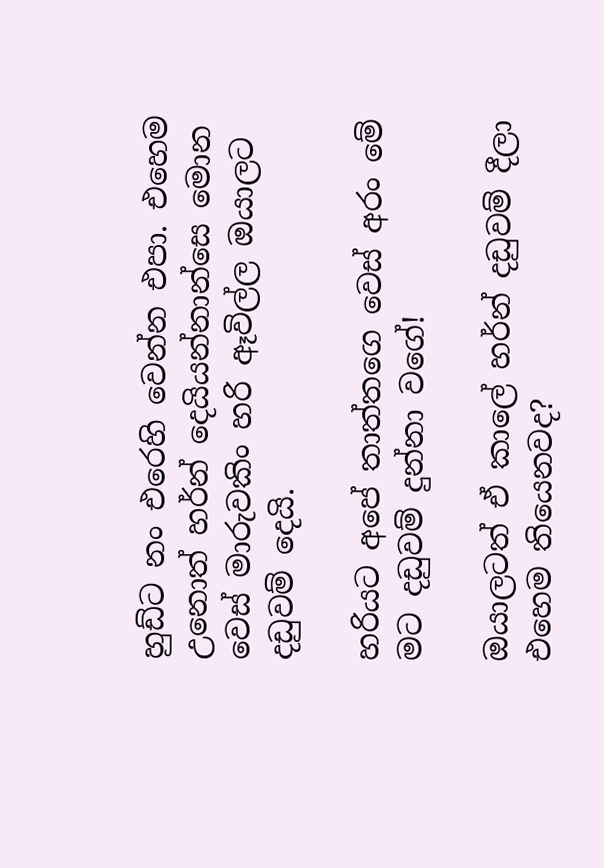හුඩ්ට නං එරෙහි වෙන්න එපා. එහෙම උනොත් හර්න් දෙයියන්නාන්සෙ මොන වෙස් මාරුවකිං හරි ඈවිල්ල ඔයාලට දඩුවම් දෙයි.

හරියට අපේ තාත්තගෙ වෙස් අරං මේ මට දඩුවම් දුන්නා වගේ!

ඔයාලටත් ඒ කාලේ හර්න් දඩුවම් දීලා එහෙම තියෙනවද?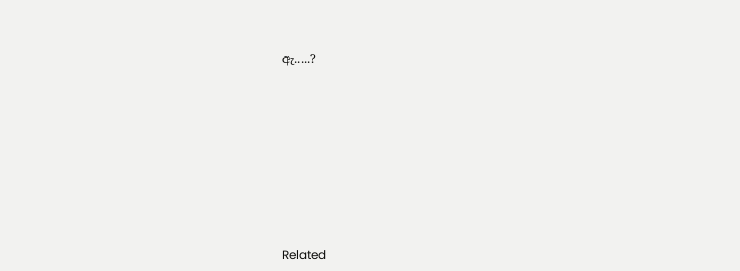ඇ.....?











Related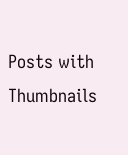Posts with Thumbnails